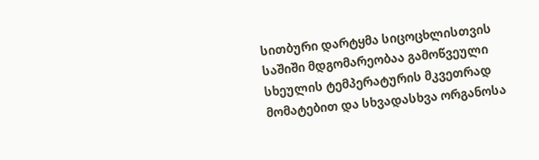სითბური დარტყმა სიცოცხლისთვის საშიში მდგომარეობაა გამოწვეული სხეულის ტემპერატურის მკვეთრად მომატებით და სხვადასხვა ორგანოსა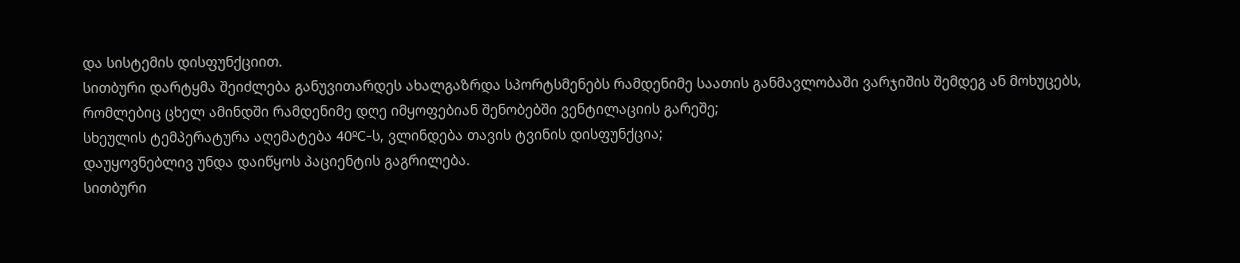და სისტემის დისფუნქციით.
სითბური დარტყმა შეიძლება განუვითარდეს ახალგაზრდა სპორტსმენებს რამდენიმე საათის განმავლობაში ვარჯიშის შემდეგ ან მოხუცებს, რომლებიც ცხელ ამინდში რამდენიმე დღე იმყოფებიან შენობებში ვენტილაციის გარეშე;
სხეულის ტემპერატურა აღემატება 40ºC-ს, ვლინდება თავის ტვინის დისფუნქცია;
დაუყოვნებლივ უნდა დაიწყოს პაციენტის გაგრილება.
სითბური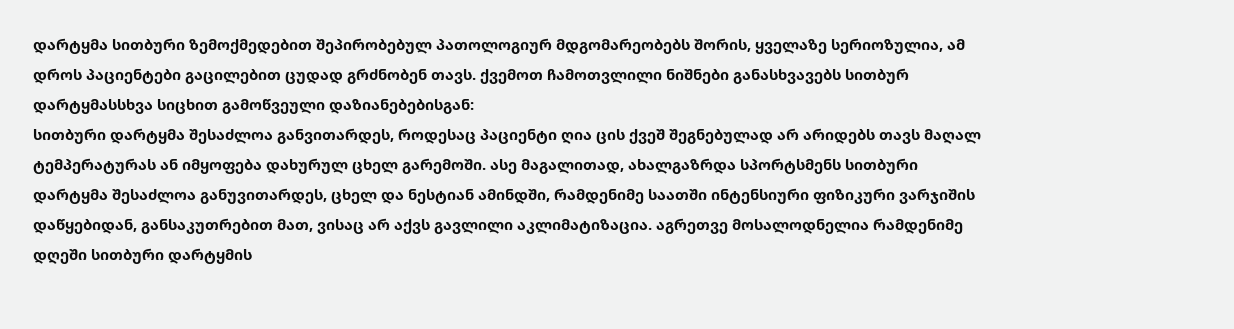დარტყმა სითბური ზემოქმედებით შეპირობებულ პათოლოგიურ მდგომარეობებს შორის, ყველაზე სერიოზულია, ამ დროს პაციენტები გაცილებით ცუდად გრძნობენ თავს. ქვემოთ ჩამოთვლილი ნიშნები განასხვავებს სითბურ დარტყმასსხვა სიცხით გამოწვეული დაზიანებებისგან:
სითბური დარტყმა შესაძლოა განვითარდეს, როდესაც პაციენტი ღია ცის ქვეშ შეგნებულად არ არიდებს თავს მაღალ ტემპერატურას ან იმყოფება დახურულ ცხელ გარემოში. ასე მაგალითად, ახალგაზრდა სპორტსმენს სითბური დარტყმა შესაძლოა განუვითარდეს, ცხელ და ნესტიან ამინდში, რამდენიმე საათში ინტენსიური ფიზიკური ვარჯიშის დაწყებიდან, განსაკუთრებით მათ, ვისაც არ აქვს გავლილი აკლიმატიზაცია. აგრეთვე მოსალოდნელია რამდენიმე დღეში სითბური დარტყმის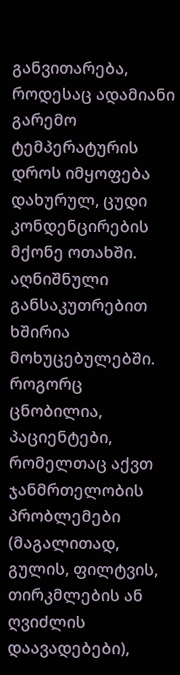განვითარება, როდესაც ადამიანი გარემო ტემპერატურის დროს იმყოფება დახურულ, ცუდი კონდენცირების მქონე ოთახში. აღნიშნული განსაკუთრებით ხშირია მოხუცებულებში. როგორც ცნობილია, პაციენტები, რომელთაც აქვთ ჯანმრთელობის პრობლემები (მაგალითად, გულის, ფილტვის, თირკმლების ან ღვიძლის დაავადებები),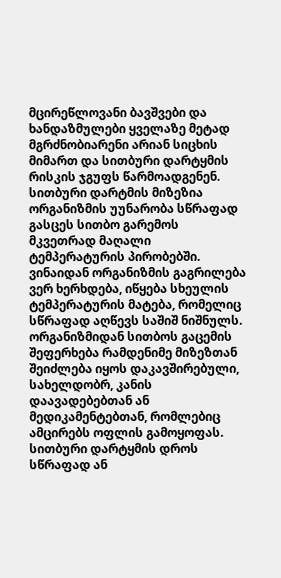მცირეწლოვანი ბავშვები და ხანდაზმულები ყველაზე მეტად მგრძნობიარენი არიან სიცხის მიმართ და სითბური დარტყმის რისკის ჯგუფს წარმოადგენენ.
სითბური დარტმის მიზეზია ორგანიზმის უუნარობა სწრაფად გასცეს სითბო გარემოს მკვეთრად მაღალი ტემპერატურის პირობებში. ვინაიდან ორგანიზმის გაგრილება ვერ ხერხდება, იწყება სხეულის ტემპერატურის მატება, რომელიც სწრაფად აღწევს საშიშ ნიშნულს. ორგანიზმიდან სითბოს გაცემის შეფერხება რამდენიმე მიზეზთან შეიძლება იყოს დაკავშირებული, სახელდობრ, კანის დაავადებებთან ან მედიკამენტებთან, რომლებიც ამცირებს ოფლის გამოყოფას.
სითბური დარტყმის დროს სწრაფად ან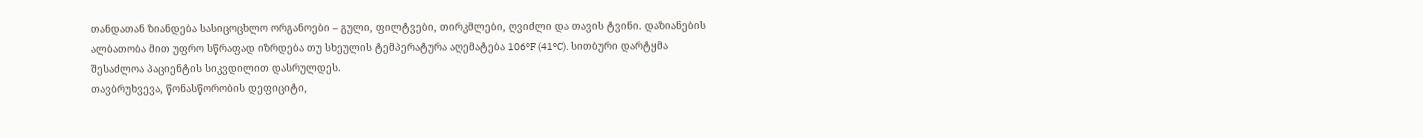თანდათან ზიანდება სასიცოცხლო ორგანოები – გული, ფილტვები, თირკმლები, ღვიძლი და თავის ტვინი. დაზიანების ალბათობა მით უფრო სწრაფად იზრდება თუ სხეულის ტემპერატურა აღემატება 106ºF (41ºC). სითბური დარტყმა შესაძლოა პაციენტის სიკვდილით დასრულდეს.
თავბრუხვევა, წონასწორობის დეფიციტი,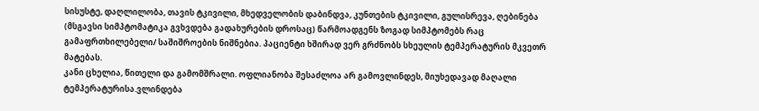სისუსტე, დაღლილობა, თავის ტკივილი, მხედველობის დაბინდვა, კუნთების ტკივილი, გულისრევა, ღებინება (მსგავსი სიმპტომატიკა გვხვდება გადახურების დროსაც) წარმოადგენს ზოგად სიმპტომებს რაც გამაფრთხილებელი/ საშიშროების ნიშნებია. პაციენტი ხშირად ვერ გრძნობს სხეულის ტემპერატურის მკვეთრ მატებას.
კანი ცხელია, წითელი და გამომშრალი. ოფლიანობა შესაძლოა არ გამოვლინდეს, მიუხედავად მაღალი ტემპერატურისა.ვლინდება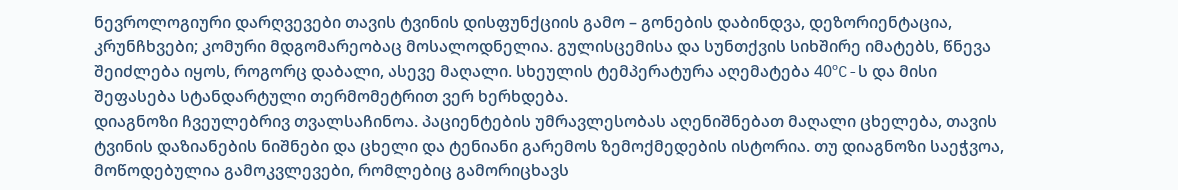ნევროლოგიური დარღვევები თავის ტვინის დისფუნქციის გამო – გონების დაბინდვა, დეზორიენტაცია, კრუნჩხვები; კომური მდგომარეობაც მოსალოდნელია. გულისცემისა და სუნთქვის სიხშირე იმატებს, წნევა შეიძლება იყოს, როგორც დაბალი, ასევე მაღალი. სხეულის ტემპერატურა აღემატება 40ºC-ს და მისი შეფასება სტანდარტული თერმომეტრით ვერ ხერხდება.
დიაგნოზი ჩვეულებრივ თვალსაჩინოა. პაციენტების უმრავლესობას აღენიშნებათ მაღალი ცხელება, თავის ტვინის დაზიანების ნიშნები და ცხელი და ტენიანი გარემოს ზემოქმედების ისტორია. თუ დიაგნოზი საეჭვოა, მოწოდებულია გამოკვლევები, რომლებიც გამორიცხავს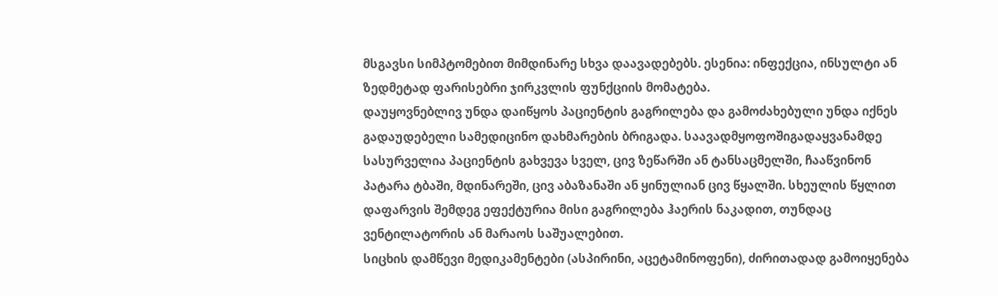მსგავსი სიმპტომებით მიმდინარე სხვა დაავადებებს. ესენია: ინფექცია, ინსულტი ან ზედმეტად ფარისებრი ჯირკვლის ფუნქციის მომატება.
დაუყოვნებლივ უნდა დაიწყოს პაციენტის გაგრილება და გამოძახებული უნდა იქნეს გადაუდებელი სამედიცინო დახმარების ბრიგადა. საავადმყოფოშიგადაყვანამდე სასურველია პაციენტის გახვევა სველ, ცივ ზეწარში ან ტანსაცმელში, ჩააწვინონ პატარა ტბაში, მდინარეში, ცივ აბაზანაში ან ყინულიან ცივ წყალში. სხეულის წყლით დაფარვის შემდეგ ეფექტურია მისი გაგრილება ჰაერის ნაკადით, თუნდაც ვენტილატორის ან მარაოს საშუალებით.
სიცხის დამწევი მედიკამენტები (ასპირინი, აცეტამინოფენი), ძირითადად გამოიყენება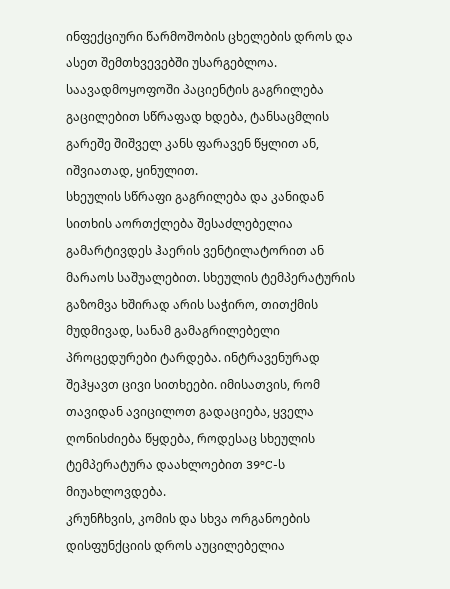ინფექციური წარმოშობის ცხელების დროს და ასეთ შემთხვევებში უსარგებლოა.
საავადმოყოფოში პაციენტის გაგრილება გაცილებით სწრაფად ხდება, ტანსაცმლის გარეშე შიშველ კანს ფარავენ წყლით ან, იშვიათად, ყინულით.
სხეულის სწრაფი გაგრილება და კანიდან სითხის აორთქლება შესაძლებელია გამარტივდეს ჰაერის ვენტილატორით ან მარაოს საშუალებით. სხეულის ტემპერატურის გაზომვა ხშირად არის საჭირო, თითქმის მუდმივად, სანამ გამაგრილებელი პროცედურები ტარდება. ინტრავენურად შეჰყავთ ცივი სითხეები. იმისათვის, რომ თავიდან ავიცილოთ გადაციება, ყველა ღონისძიება წყდება, როდესაც სხეულის ტემპერატურა დაახლოებით 39ºC-ს მიუახლოვდება.
კრუნჩხვის, კომის და სხვა ორგანოების დისფუნქციის დროს აუცილებელია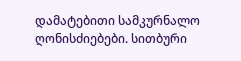დამატებითი სამკურნალო ღონისძიებები. სითბური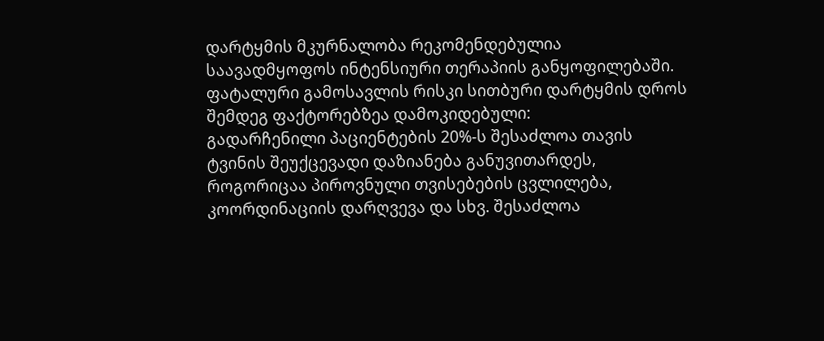დარტყმის მკურნალობა რეკომენდებულია საავადმყოფოს ინტენსიური თერაპიის განყოფილებაში.
ფატალური გამოსავლის რისკი სითბური დარტყმის დროს შემდეგ ფაქტორებზეა დამოკიდებული:
გადარჩენილი პაციენტების 20%-ს შესაძლოა თავის ტვინის შეუქცევადი დაზიანება განუვითარდეს, როგორიცაა პიროვნული თვისებების ცვლილება, კოორდინაციის დარღვევა და სხვ. შესაძლოა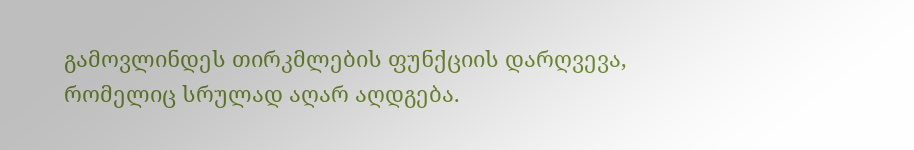გამოვლინდეს თირკმლების ფუნქციის დარღვევა, რომელიც სრულად აღარ აღდგება.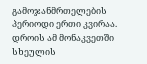გამოჯანმრთელების პერიოდი ერთი კვირაა. დროის ამ მონაკვეთში სხეულის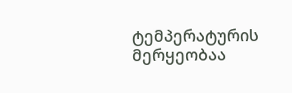ტემპერატურის მერყეობაა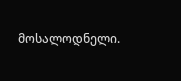მოსალოდნელი.